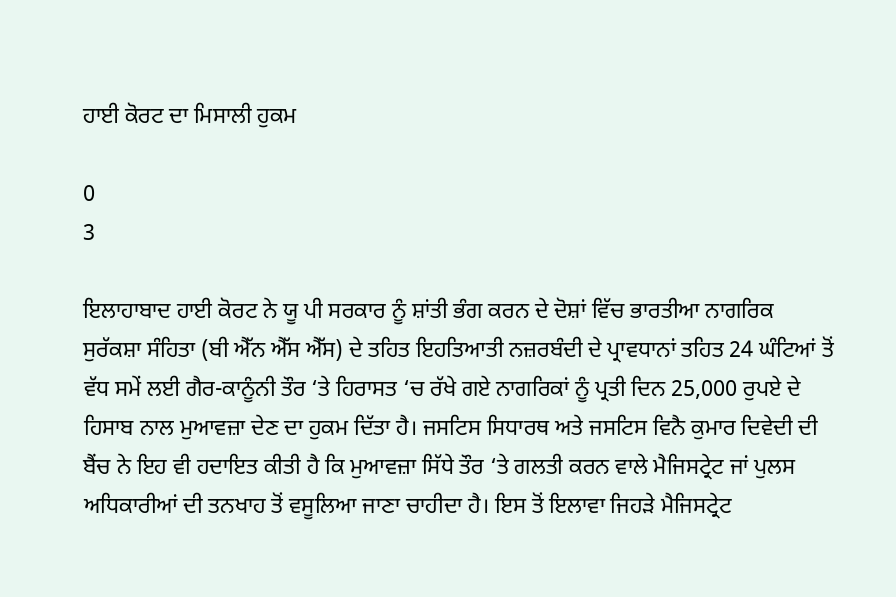ਹਾਈ ਕੋਰਟ ਦਾ ਮਿਸਾਲੀ ਹੁਕਮ

0
3

ਇਲਾਹਾਬਾਦ ਹਾਈ ਕੋਰਟ ਨੇ ਯੂ ਪੀ ਸਰਕਾਰ ਨੂੰ ਸ਼ਾਂਤੀ ਭੰਗ ਕਰਨ ਦੇ ਦੋਸ਼ਾਂ ਵਿੱਚ ਭਾਰਤੀਆ ਨਾਗਰਿਕ ਸੁਰੱਕਸ਼ਾ ਸੰਹਿਤਾ (ਬੀ ਐੱਨ ਐੱਸ ਐੱਸ) ਦੇ ਤਹਿਤ ਇਹਤਿਆਤੀ ਨਜ਼ਰਬੰਦੀ ਦੇ ਪ੍ਰਾਵਧਾਨਾਂ ਤਹਿਤ 24 ਘੰਟਿਆਂ ਤੋਂ ਵੱਧ ਸਮੇਂ ਲਈ ਗੈਰ-ਕਾਨੂੰਨੀ ਤੌਰ ‘ਤੇ ਹਿਰਾਸਤ ‘ਚ ਰੱਖੇ ਗਏ ਨਾਗਰਿਕਾਂ ਨੂੰ ਪ੍ਰਤੀ ਦਿਨ 25,000 ਰੁਪਏ ਦੇ ਹਿਸਾਬ ਨਾਲ ਮੁਆਵਜ਼ਾ ਦੇਣ ਦਾ ਹੁਕਮ ਦਿੱਤਾ ਹੈ। ਜਸਟਿਸ ਸਿਧਾਰਥ ਅਤੇ ਜਸਟਿਸ ਵਿਨੈ ਕੁਮਾਰ ਦਿਵੇਦੀ ਦੀ ਬੈਂਚ ਨੇ ਇਹ ਵੀ ਹਦਾਇਤ ਕੀਤੀ ਹੈ ਕਿ ਮੁਆਵਜ਼ਾ ਸਿੱਧੇ ਤੌਰ ‘ਤੇ ਗਲਤੀ ਕਰਨ ਵਾਲੇ ਮੈਜਿਸਟ੍ਰੇਟ ਜਾਂ ਪੁਲਸ ਅਧਿਕਾਰੀਆਂ ਦੀ ਤਨਖਾਹ ਤੋਂ ਵਸੂਲਿਆ ਜਾਣਾ ਚਾਹੀਦਾ ਹੈ। ਇਸ ਤੋਂ ਇਲਾਵਾ ਜਿਹੜੇ ਮੈਜਿਸਟ੍ਰੇਟ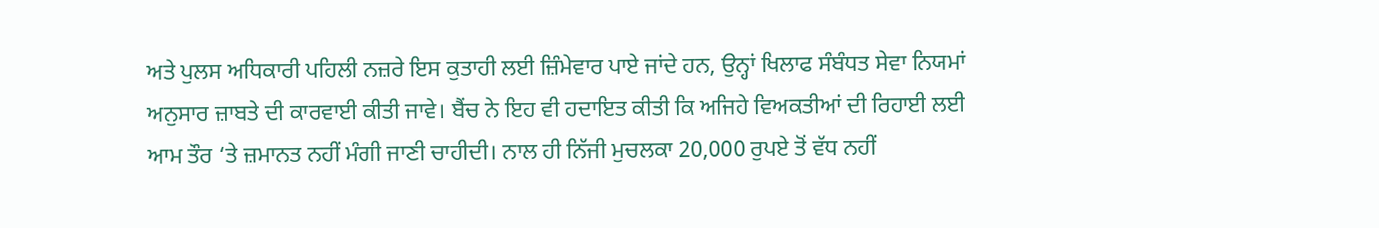ਅਤੇ ਪੁਲਸ ਅਧਿਕਾਰੀ ਪਹਿਲੀ ਨਜ਼ਰੇ ਇਸ ਕੁਤਾਹੀ ਲਈ ਜ਼ਿੰਮੇਵਾਰ ਪਾਏ ਜਾਂਦੇ ਹਨ, ਉਨ੍ਹਾਂ ਖਿਲਾਫ ਸੰਬੰਧਤ ਸੇਵਾ ਨਿਯਮਾਂ ਅਨੁਸਾਰ ਜ਼ਾਬਤੇ ਦੀ ਕਾਰਵਾਈ ਕੀਤੀ ਜਾਵੇ। ਬੈਂਚ ਨੇ ਇਹ ਵੀ ਹਦਾਇਤ ਕੀਤੀ ਕਿ ਅਜਿਹੇ ਵਿਅਕਤੀਆਂ ਦੀ ਰਿਹਾਈ ਲਈ ਆਮ ਤੌਰ ‘ਤੇ ਜ਼ਮਾਨਤ ਨਹੀਂ ਮੰਗੀ ਜਾਣੀ ਚਾਹੀਦੀ। ਨਾਲ ਹੀ ਨਿੱਜੀ ਮੁਚਲਕਾ 20,000 ਰੁਪਏ ਤੋਂ ਵੱਧ ਨਹੀਂ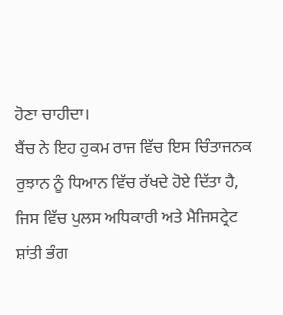ਹੋਣਾ ਚਾਹੀਦਾ।
ਬੈਂਚ ਨੇ ਇਹ ਹੁਕਮ ਰਾਜ ਵਿੱਚ ਇਸ ਚਿੰਤਾਜਨਕ ਰੁਝਾਨ ਨੂੰ ਧਿਆਨ ਵਿੱਚ ਰੱਖਦੇ ਹੋਏ ਦਿੱਤਾ ਹੈ, ਜਿਸ ਵਿੱਚ ਪੁਲਸ ਅਧਿਕਾਰੀ ਅਤੇ ਮੈਜਿਸਟ੍ਰੇਟ ਸ਼ਾਂਤੀ ਭੰਗ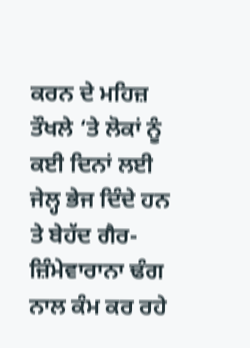ਕਰਨ ਦੇ ਮਹਿਜ਼ ਤੌਖਲੇ ‘ਤੇ ਲੋਕਾਂ ਨੂੰ ਕਈ ਦਿਨਾਂ ਲਈ ਜੇਲ੍ਹ ਭੇਜ ਦਿੰਦੇ ਹਨ ਤੇ ਬੇਹੱਦ ਗੈਰ-ਜ਼ਿੰਮੇਵਾਰਾਨਾ ਢੰਗ ਨਾਲ ਕੰਮ ਕਰ ਰਹੇ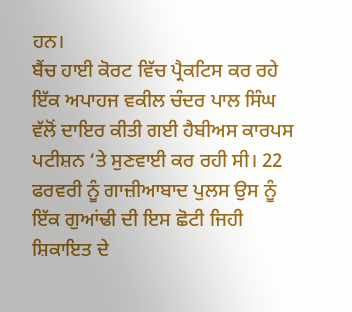ਹਨ।
ਬੈਂਚ ਹਾਈ ਕੋਰਟ ਵਿੱਚ ਪ੍ਰੈਕਟਿਸ ਕਰ ਰਹੇ ਇੱਕ ਅਪਾਹਜ ਵਕੀਲ ਚੰਦਰ ਪਾਲ ਸਿੰਘ ਵੱਲੋਂ ਦਾਇਰ ਕੀਤੀ ਗਈ ਹੈਬੀਅਸ ਕਾਰਪਸ ਪਟੀਸ਼ਨ ‘ਤੇ ਸੁਣਵਾਈ ਕਰ ਰਹੀ ਸੀ। 22 ਫਰਵਰੀ ਨੂੰ ਗਾਜ਼ੀਆਬਾਦ ਪੁਲਸ ਉਸ ਨੂੰ ਇੱਕ ਗੁਆਂਢੀ ਦੀ ਇਸ ਛੋਟੀ ਜਿਹੀ ਸ਼ਿਕਾਇਤ ਦੇ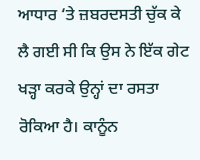ਆਧਾਰ ‘ਤੇ ਜ਼ਬਰਦਸਤੀ ਚੁੱਕ ਕੇ ਲੈ ਗਈ ਸੀ ਕਿ ਉਸ ਨੇ ਇੱਕ ਗੇਟ ਖੜ੍ਹਾ ਕਰਕੇ ਉਨ੍ਹਾਂ ਦਾ ਰਸਤਾ ਰੋਕਿਆ ਹੈ। ਕਾਨੂੰਨ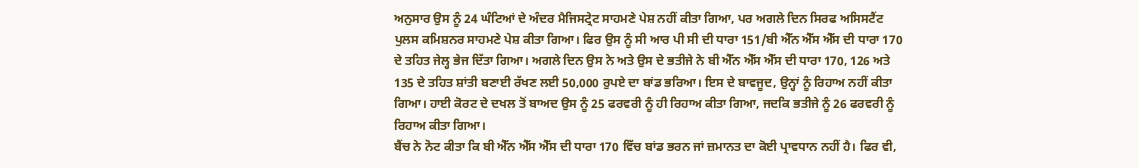ਅਨੁਸਾਰ ਉਸ ਨੂੰ 24 ਘੰਟਿਆਂ ਦੇ ਅੰਦਰ ਮੈਜਿਸਟ੍ਰੇਟ ਸਾਹਮਣੇ ਪੇਸ਼ ਨਹੀਂ ਕੀਤਾ ਗਿਆ, ਪਰ ਅਗਲੇ ਦਿਨ ਸਿਰਫ ਅਸਿਸਟੈਂਟ ਪੁਲਸ ਕਮਿਸ਼ਨਰ ਸਾਹਮਣੇ ਪੇਸ਼ ਕੀਤਾ ਗਿਆ। ਫਿਰ ਉਸ ਨੂੰ ਸੀ ਆਰ ਪੀ ਸੀ ਦੀ ਧਾਰਾ 151/ਬੀ ਐੱਨ ਐੱਸ ਐੱਸ ਦੀ ਧਾਰਾ 170 ਦੇ ਤਹਿਤ ਜੇਲ੍ਹ ਭੇਜ ਦਿੱਤਾ ਗਿਆ। ਅਗਲੇ ਦਿਨ ਉਸ ਨੇ ਅਤੇ ਉਸ ਦੇ ਭਤੀਜੇ ਨੇ ਬੀ ਐੱਨ ਐੱਸ ਐੱਸ ਦੀ ਧਾਰਾ 170, 126 ਅਤੇ 135 ਦੇ ਤਹਿਤ ਸ਼ਾਂਤੀ ਬਣਾਈ ਰੱਖਣ ਲਈ 50,000 ਰੁਪਏ ਦਾ ਬਾਂਡ ਭਰਿਆ। ਇਸ ਦੇ ਬਾਵਜੂਦ, ਉਨ੍ਹਾਂ ਨੂੰ ਰਿਹਾਅ ਨਹੀਂ ਕੀਤਾ ਗਿਆ। ਹਾਈ ਕੋਰਟ ਦੇ ਦਖਲ ਤੋਂ ਬਾਅਦ ਉਸ ਨੂੰ 25 ਫਰਵਰੀ ਨੂੰ ਹੀ ਰਿਹਾਅ ਕੀਤਾ ਗਿਆ, ਜਦਕਿ ਭਤੀਜੇ ਨੂੰ 26 ਫਰਵਰੀ ਨੂੰ ਰਿਹਾਅ ਕੀਤਾ ਗਿਆ।
ਬੈਂਚ ਨੇ ਨੋਟ ਕੀਤਾ ਕਿ ਬੀ ਐੱਨ ਐੱਸ ਐੱਸ ਦੀ ਧਾਰਾ 170 ਵਿੱਚ ਬਾਂਡ ਭਰਨ ਜਾਂ ਜ਼ਮਾਨਤ ਦਾ ਕੋਈ ਪ੍ਰਾਵਧਾਨ ਨਹੀਂ ਹੈ। ਫਿਰ ਵੀ,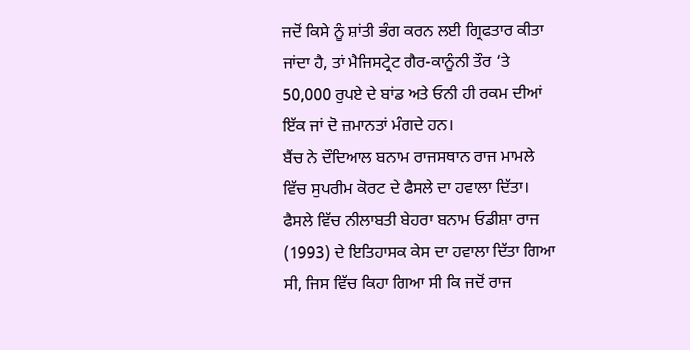ਜਦੋਂ ਕਿਸੇ ਨੂੰ ਸ਼ਾਂਤੀ ਭੰਗ ਕਰਨ ਲਈ ਗ੍ਰਿਫਤਾਰ ਕੀਤਾ ਜਾਂਦਾ ਹੈ, ਤਾਂ ਮੈਜਿਸਟ੍ਰੇਟ ਗੈਰ-ਕਾਨੂੰਨੀ ਤੌਰ ‘ਤੇ 50,000 ਰੁਪਏ ਦੇ ਬਾਂਡ ਅਤੇ ਓਨੀ ਹੀ ਰਕਮ ਦੀਆਂ ਇੱਕ ਜਾਂ ਦੋ ਜ਼ਮਾਨਤਾਂ ਮੰਗਦੇ ਹਨ।
ਬੈਂਚ ਨੇ ਦੌਦਿਆਲ ਬਨਾਮ ਰਾਜਸਥਾਨ ਰਾਜ ਮਾਮਲੇ ਵਿੱਚ ਸੁਪਰੀਮ ਕੋਰਟ ਦੇ ਫੈਸਲੇ ਦਾ ਹਵਾਲਾ ਦਿੱਤਾ। ਫੈਸਲੇ ਵਿੱਚ ਨੀਲਾਬਤੀ ਬੇਹਰਾ ਬਨਾਮ ਓਡੀਸ਼ਾ ਰਾਜ (1993) ਦੇ ਇਤਿਹਾਸਕ ਕੇਸ ਦਾ ਹਵਾਲਾ ਦਿੱਤਾ ਗਿਆ ਸੀ, ਜਿਸ ਵਿੱਚ ਕਿਹਾ ਗਿਆ ਸੀ ਕਿ ਜਦੋਂ ਰਾਜ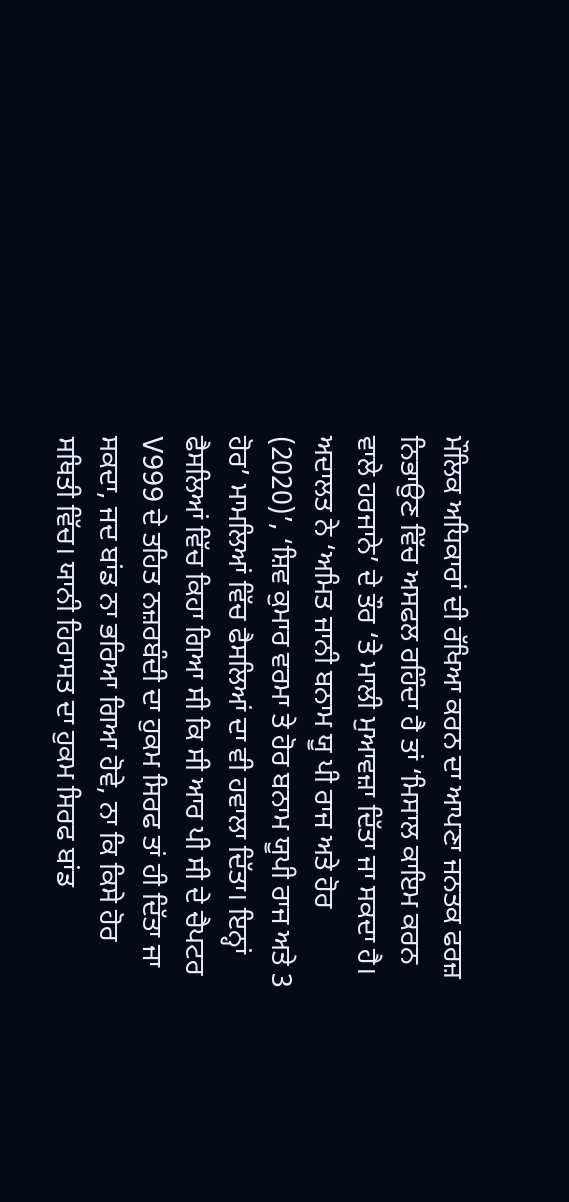ਮੌਲਿਕ ਅਧਿਕਾਰਾਂ ਦੀ ਰੱਖਿਆ ਕਰਨ ਦਾ ਆਪਣਾ ਜਨਤਕ ਫਰਜ਼ ਨਿਭਾਉਣ ਵਿੱਚ ਅਸਫਲ ਰਹਿੰਦਾ ਹੈ ਤਾਂ ‘ਮਿਸਾਲ ਕਾਇਮ ਕਰਨ ਵਾਲੇ ਹਰਜਾਨੇ’ ਦੇ ਤੌਰ ‘ਤੇ ਮਾਲੀ ਮੁਆਵਜ਼ਾ ਦਿੱਤਾ ਜਾ ਸਕਦਾ ਹੈ।
ਅਦਾਲਤ ਨੇ ‘ਅਮਿਤ ਜਾਨੀ ਬਨਾਮ ਯੂ ਪੀ ਰਾਜ ਅਤੇ ਹੋਰ (2020)’, ‘ਸ਼ਿਵ ਕੁਮਾਰ ਵਰਮਾ ਤੇ ਹੋਰ ਬਨਾਮ ਯੂਪੀ ਰਾਜ ਅਤੇ 3 ਹੋਰ’ ਮਾਮਲਿਆਂ ਵਿੱਚ ਫੈਸਲਿਆਂ ਦਾ ਵੀ ਹਵਾਲਾ ਦਿੱਤਾ। ਇਨ੍ਹਾਂ ਫੈਸਲਿਆਂ ਵਿੱਚ ਕਿਹਾ ਗਿਆ ਸੀ ਕਿ ਸੀ ਆਰ ਪੀ ਸੀ ਦੇ ਚੈਪਟਰ V999 ਦੇ ਤਹਿਤ ਨਜ਼ਰਬੰਦੀ ਦਾ ਹੁਕਮ ਸਿਰਫ ਤਾਂ ਹੀ ਦਿੱਤਾ ਜਾ ਸਕਦਾ, ਜਦ ਬਾਂਡ ਨਾ ਭਰਿਆ ਗਿਆ ਹੋਵੇ, ਨਾ ਕਿ ਕਿਸੇ ਹੋਰ ਸਥਿਤੀ ਵਿੱਚ। ਯਾਨੀ ਹਿਰਾਸਤ ਦਾ ਹੁਕਮ ਸਿਰਫ ਬਾਂਡ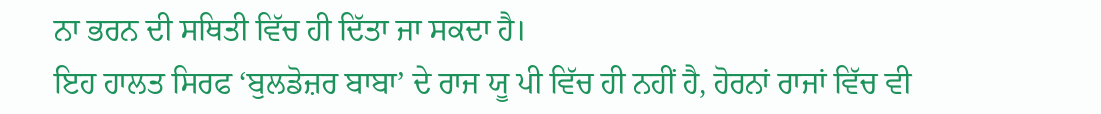ਨਾ ਭਰਨ ਦੀ ਸਥਿਤੀ ਵਿੱਚ ਹੀ ਦਿੱਤਾ ਜਾ ਸਕਦਾ ਹੈ।
ਇਹ ਹਾਲਤ ਸਿਰਫ ‘ਬੁਲਡੋਜ਼ਰ ਬਾਬਾ’ ਦੇ ਰਾਜ ਯੂ ਪੀ ਵਿੱਚ ਹੀ ਨਹੀਂ ਹੈ, ਹੋਰਨਾਂ ਰਾਜਾਂ ਵਿੱਚ ਵੀ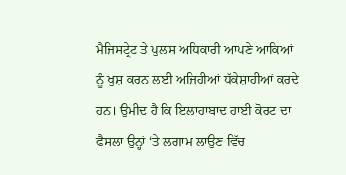ਮੈਜਿਸਟ੍ਰੇਟ ਤੇ ਪੁਲਸ ਅਧਿਕਾਰੀ ਆਪਣੇ ਆਕਿਆਂ ਨੂੰ ਖੁਸ਼ ਕਰਨ ਲਈ ਅਜਿਹੀਆਂ ਧੱਕੇਸ਼ਾਹੀਆਂ ਕਰਦੇ ਹਨ। ਉਮੀਦ ਹੈ ਕਿ ਇਲਾਹਾਬਾਦ ਹਾਈ ਕੋਰਟ ਦਾ ਫੈਸਲਾ ਉਨ੍ਹਾਂ ‘ਤੇ ਲਗਾਮ ਲਾਉਣ ਵਿੱਚ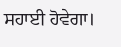ਸਹਾਈ ਹੋਵੇਗਾ।